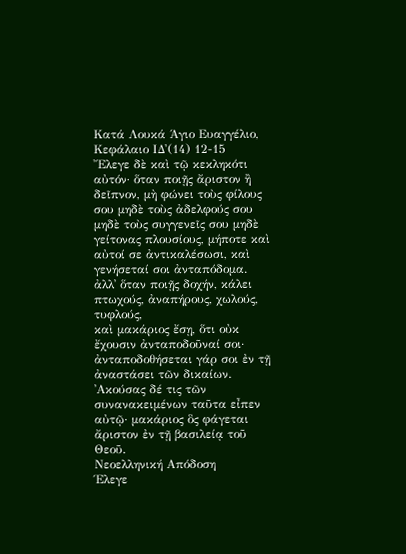Κατά Λουκά Άγιο Ευαγγέλιο, Κεφάλαιο ΙΔ'(14) 12-15
῎Ελεγε δὲ καὶ τῷ κεκληκότι αὐτόν· ὅταν ποιῇς ἄριστον ἢ δεῖπνον, μὴ φώνει τοὺς φίλους σου μηδὲ τοὺς ἀδελφούς σου μηδὲ τοὺς συγγενεῖς σου μηδὲ γείτονας πλουσίους, μήποτε καὶ αὐτοί σε ἀντικαλέσωσι, καὶ γενήσεταί σοι ἀνταπόδομα.
ἀλλ᾿ ὅταν ποιῇς δοχήν, κάλει πτωχούς, ἀναπήρους, χωλούς, τυφλούς,
καὶ μακάριος ἔσῃ, ὅτι οὐκ ἔχουσιν ἀνταποδοῦναί σοι· ἀνταποδοθήσεται γάρ σοι ἐν τῇ ἀναστάσει τῶν δικαίων.
᾿Ακούσας δέ τις τῶν συνανακειμένων ταῦτα εἶπεν αὐτῷ· μακάριος ὃς φάγεται ἄριστον ἐν τῇ βασιλείᾳ τοῦ Θεοῦ.
Νεοελληνική Απόδοση
Έλεγε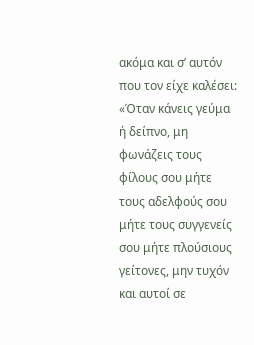ακόμα και σ’ αυτόν που τον είχε καλέσει: «Όταν κάνεις γεύμα ή δείπνο, μη φωνάζεις τους φίλους σου μήτε τους αδελφούς σου μήτε τους συγγενείς σου μήτε πλούσιους γείτονες, μην τυχόν και αυτοί σε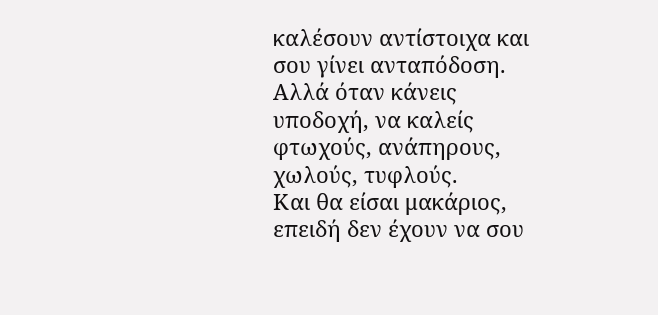καλέσουν αντίστοιχα και σου γίνει ανταπόδοση.
Αλλά όταν κάνεις υποδοχή, να καλείς φτωχούς, ανάπηρους, χωλούς, τυφλούς.
Και θα είσαι μακάριος, επειδή δεν έχουν να σου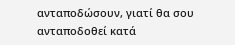ανταποδώσουν, γιατί θα σου ανταποδοθεί κατά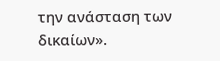την ανάσταση των δικαίων».